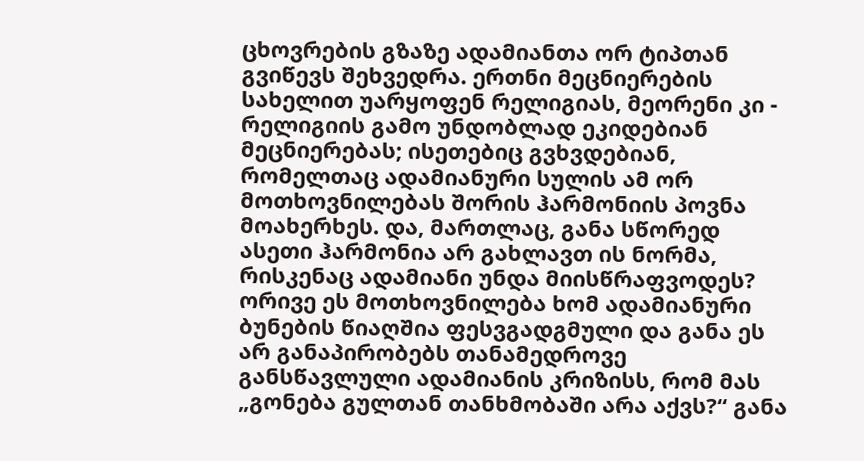ცხოვრების გზაზე ადამიანთა ორ ტიპთან გვიწევს შეხვედრა. ერთნი მეცნიერების სახელით უარყოფენ რელიგიას, მეორენი კი - რელიგიის გამო უნდობლად ეკიდებიან მეცნიერებას; ისეთებიც გვხვდებიან, რომელთაც ადამიანური სულის ამ ორ მოთხოვნილებას შორის ჰარმონიის პოვნა მოახერხეს. და, მართლაც, განა სწორედ ასეთი ჰარმონია არ გახლავთ ის ნორმა, რისკენაც ადამიანი უნდა მიისწრაფვოდეს? ორივე ეს მოთხოვნილება ხომ ადამიანური ბუნების წიაღშია ფესვგადგმული და განა ეს არ განაპირობებს თანამედროვე განსწავლული ადამიანის კრიზისს, რომ მას „გონება გულთან თანხმობაში არა აქვს?“ განა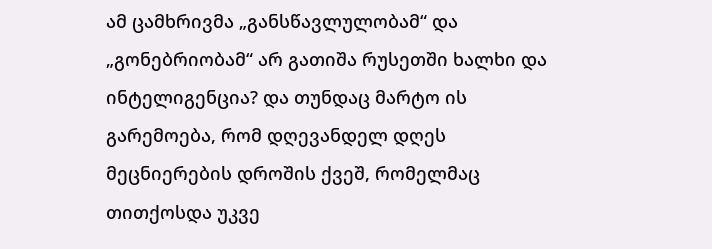ამ ცამხრივმა „განსწავლულობამ“ და „გონებრიობამ“ არ გათიშა რუსეთში ხალხი და ინტელიგენცია? და თუნდაც მარტო ის გარემოება, რომ დღევანდელ დღეს მეცნიერების დროშის ქვეშ, რომელმაც თითქოსდა უკვე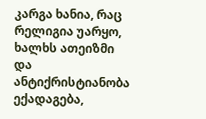კარგა ხანია, რაც რელიგია უარყო, ხალხს ათეიზმი და ანტიქრისტიანობა ექადაგება,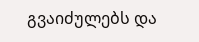გვაიძულებს და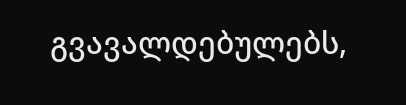გვავალდებულებს,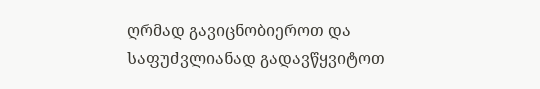ღრმად გავიცნობიეროთ და საფუძვლიანად გადავწყვიტოთ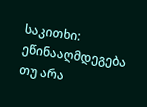საკითხი: ეწინააღმდეგება თუ არა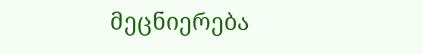მეცნიერება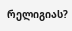რელიგიას?